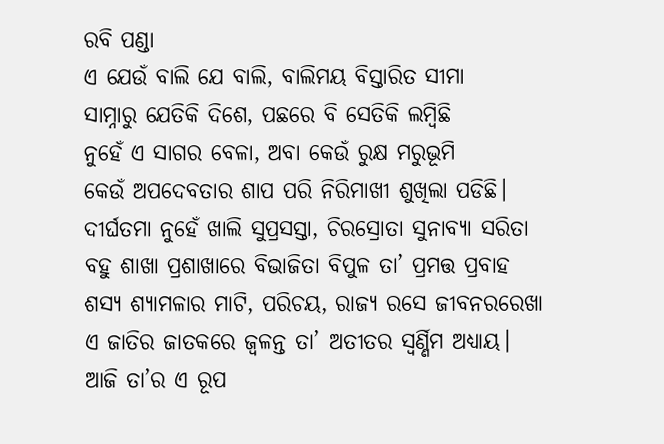ରବି ପଣ୍ଡା
ଏ ଯେଉଁ ବାଲି ଯେ ବାଲି, ବାଲିମୟ ବିସ୍ତାରିତ ସୀମା
ସାମ୍ନାରୁ ଯେତିକି ଦିଶେ, ପଛରେ ବି ସେତିକି ଲମ୍ବିଛି
ନୁହେଁ ଏ ସାଗର ବେଳା, ଅବା କେଉଁ ରୁକ୍ଷ ମରୁଭୂମି
କେଉଁ ଅପଦେବତାର ଶାପ ପରି ନିରିମାଖୀ ଶୁଖିଲା ପଡିଛି।
ଦୀର୍ଘତମା ନୁହେଁ ଖାଲି ସୁପ୍ରସସ୍ତା, ଚିରସ୍ରୋତା ସୁନାବ୍ୟା ସରିତା
ବହୁ ଶାଖା ପ୍ରଶାଖାରେ ବିଭାଜିତା ବିପୁଳ ତା’ ପ୍ରମତ୍ତ ପ୍ରବାହ
ଶସ୍ଯ ଶ୍ୟାମଳାର ମାଟି, ପରିଚୟ, ରାଜ୍ୟ ରସେ ଜୀବନରରେଖା
ଏ ଜାତିର ଜାତକରେ ଜ୍ୱଳନ୍ତ ତା’ ଅତୀତର ସ୍ୱର୍ଣ୍ଣିମ ଅଧ୍ଯାୟ।
ଆଜି ତା’ର ଏ ରୂପ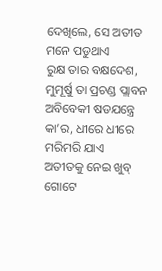ଦେଖିଲେ, ସେ ଅତୀତ ମନେ ପଡୁଥାଏ
ରୁକ୍ଷ ତାର ବକ୍ଷଦେଶ, ମୁମୂର୍ଷୁ ତା ପ୍ରଚଣ୍ଡ ପ୍ଲାବନ
ଅବିବେକୀ ଷଡଯନ୍ତ୍ରେ କା’ର, ଧୀରେ ଧୀରେ ମରିମରି ଯାଏ
ଅତୀତକୁ ନେଇ ଖୁବ୍ ଗୋଟେ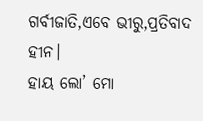ଗର୍ବୀଜାତି,ଏବେ ଭୀରୁ,ପ୍ରତିବାଦ ହୀନ।
ହାୟ ଲୋ’ ମୋ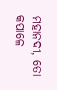ମହାନଦୀ, ତୋ କପାଳେ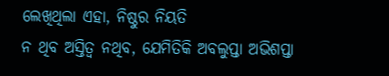ଲେଖିଥିଲା ଏହା, ନିଷ୍ଠୁର ନିୟତି
ନ ଥିବ ଅସ୍ତିତ୍ବ ନଥିବ, ଯେମିତିକି ଅବଲୁପ୍ତା ଅଭିଶପ୍ତା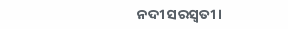ନଦୀ ସରସ୍ୱତୀ।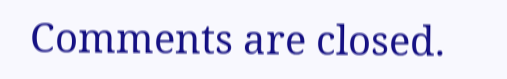Comments are closed.